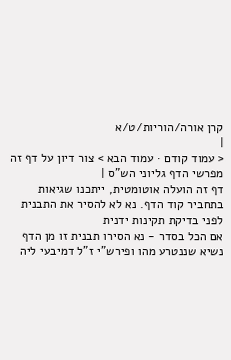קרן אורה/הוריות/ט/א
|
< עמוד קודם · עמוד הבא > צור דיון על דף זה מפרשי הדף גליוני הש"ס |
דף זה הועלה אוטומטית, ייתכנו שגיאות בתחביר קוד הדף. נא לא להסיר את התבנית לפני בדיקת תקינות ידנית
אם הכל בסדר - נא הסירו תבנית זו מן הדף
נשיא שננטרע מהו ופירש"י ז"ל דמיבעי ליה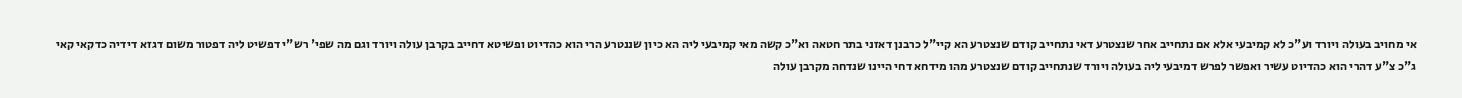אי מחויב בעולה ויורד וע"כ לא קמיבעי אלא אם נתחייב אחר שנצטרע דאי נתחייב קודם שנצטרע הא קיי"ל כרבנן דאזני בתר חטאה וא"כ קשה מאי קמיבעי ליה הא כיון שננטרע הרי הוא כהדיוט ופשיטא דחייב בקרבן עולה ויורד וגם מה שפי' רש"י דפשיט ליה דפטור משום דגזא דידיה כדקאי קאי ג"כ צ"ע דהרי הוא כהדיוט עשיר ואפשר לפרש דמיבעי ליה בעולה ויורד שנתחייב קודם שנצטרע מהו מידחא דחי היינו שנדחה מקרבן עולה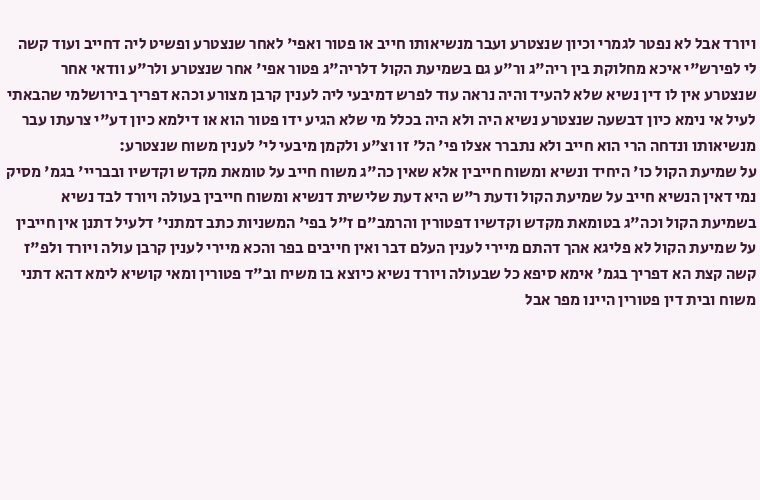ויורד אבל לא נפטר לגמרי וכיון שנצטרע ועבר מנשיאותו חייב או פטור ואפי' לאחר שנצטרע ופשיט ליה דחייב ועוד קשה לי לפירש"י איכא מחלוקת בין ריה"ג ור"ע גם בשמיעת הקול דלריה"ג פטור אפי' אחר שנצטרע ולר"ע וודאי אחר שנצטרע אין לו דין נשיא שלא להעיד והיה נראה עוד לפרש דמיבעי ליה לענין קרבן מצורע וכהא דפריך בירושלמי שהבאתי לעיל אי נימא כיון דבשעה שנצטרע נשיא היה ולא היה בכלל מי שלא הגיע ידו פטור הוא או דילמא כיון דע"י צרעתו עבר מנשיאותו ונדחה הרי הוא חייב ולא נתברר אצלו פי' הל' זו וצ"ע ולקמן מיבעי לי' לענין משוח שנצטרע:
על שמיעת הקול כו' היחיד ונשיא ומשוח חייבין אלא שאין כה"ג משוח חייב על טומאת מקדש וקדשיו ובבריי' בגמ' מסיק נמי דאין הנשיא חייב על שמיעת הקול ודעת ר"ש היא דעת שלישית דנשיא ומשוח חייבין בעולה ויורד לבד נשיא בשמיעת הקול וכה"ג בטומאת מקדש וקדשיו דפטורין והרמב"ם ז"ל בפי' המשניות כתב דמתני' דלעיל דתנן אין חייבין על שמיעת הקול לא פליגא אהך דהתם מיירי לענין העלם דבר ואין חייבים בפר והכא מיירי לענין קרבן עולה ויורד ולפ"ז קשה קצת הא דפריך בגמ' אימא סיפא כל שבעולה ויורד נשיא כיוצא בו משיח וב"ד פטורין ומאי קושיא לימא דהא דתני משוח ובית דין פטורין היינו מפר אבל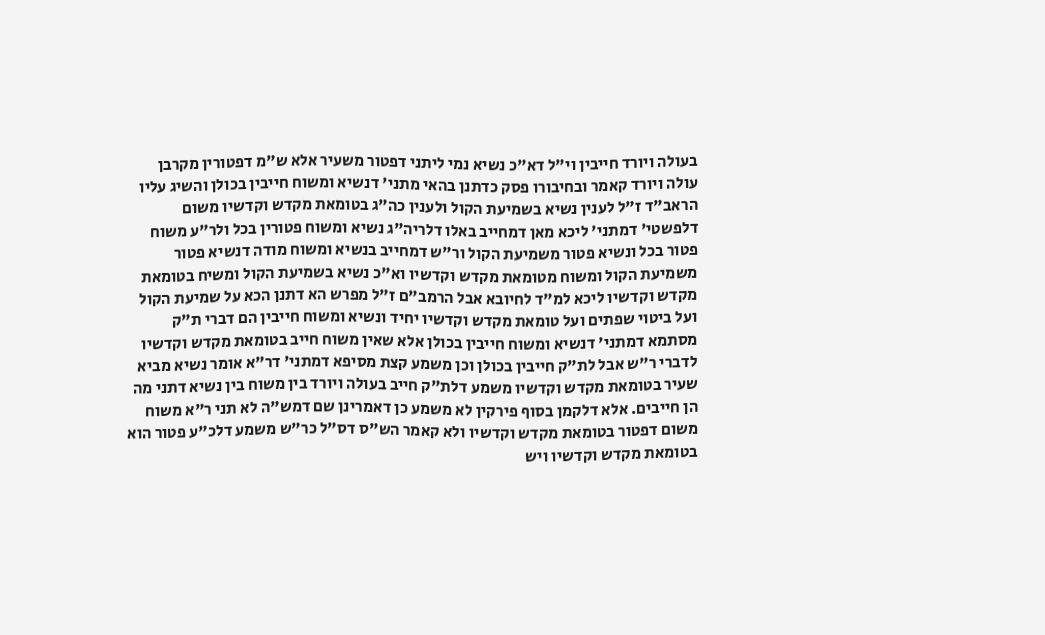בעולה ויורד חייבין וי"ל דא"כ נשיא נמי ליתני דפטור משעיר אלא ש"מ דפטורין מקרבן עולה ויורד קאמר ובחיבורו פסק כדתנן בהאי מתני' דנשיא ומשוח חייבין בכולן והשיג עליו הראב"ד ז"ל לענין נשיא בשמיעת הקול ולענין כה"ג בטומאת מקדש וקדשיו משום דלפשטי' דמתני' ליכא מאן דמחייב באלו דלריה"ג נשיא ומשוח פטורין בכל ולר"ע משוח פטור בכל ונשיא פטור משמיעת הקול ור"ש דמחייב בנשיא ומשוח מודה דנשיא פטור משמיעת הקול ומשוח מטומאת מקדש וקדשיו וא"כ נשיא בשמיעת הקול ומשיח בטומאת מקדש וקדשיו ליכא למ"ד לחיובא אבל הרמב"ם ז"ל מפרש הא דתנן הכא על שמיעת הקול ועל ביטוי שפתים ועל טומאת מקדש וקדשיו יחיד ונשיא ומשוח חייבין הם דברי ת"ק מסתמא דמתני' דנשיא ומשוח חייבין בכולן אלא שאין משוח חייב בטומאת מקדש וקדשיו לדברי ר"ש אבל לת"ק חייבין בכולן וכן משמע קצת מסיפא דמתני' דר"א אומר נשיא מביא שעיר בטומאת מקדש וקדשיו משמע דלת"ק חייב בעולה ויורד בין משוח בין נשיא דתני מה הן חייבים. אלא דלקמן בסוף פירקין לא משמע כן דאמרינן שם דמש"ה לא תני ר"א משוח משום דפטור בטומאת מקדש וקדשיו ולא קאמר הש"ס דס"ל כר"ש משמע דלכ"ע פטור הוא בטומאת מקדש וקדשיו ויש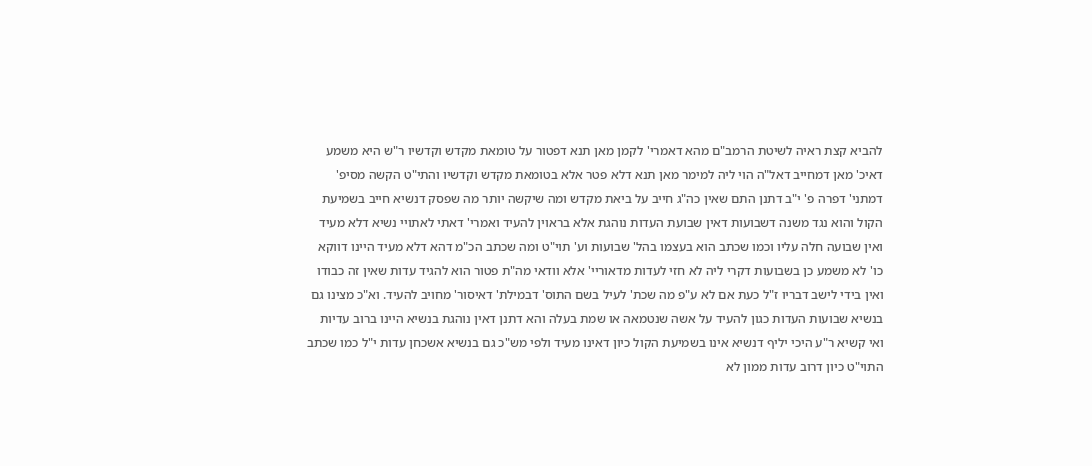להביא קצת ראיה לשיטת הרמב"ם מהא דאמרי' לקמן מאן תנא דפטור על טומאת מקדש וקדשיו ר"ש היא משמע דאיכ' מאן דמחייב דאל"ה הוי ליה למימר מאן תנא דלא פטר אלא בטומאת מקדש וקדשיו והתי"ט הקשה מסיפ' דמתני' דפרה פ' י"ב דתנן התם שאין כה"ג חייב על ביאת מקדש ומה שיקשה יותר מה שפסק דנשיא חייב בשמיעת הקול והוא נגד משנה דשבועות דאין שבועת העדות נוהגת אלא בראוין להעיד ואמרי' דאתי לאתויי נשיא דלא מעיד ואין שבועה חלה עליו וכמו שכתב הוא בעצמו בהל' שבועות וע' תוי"ט ומה שכתב הכ"מ דהא דלא מעיד היינו דווקא כו' לא משמע כן בשבועות דקרי ליה לא חזי לעדות מדאוריי' אלא וודאי מה"ת פטור הוא להגיד עדות שאין זה כבודו ואין בידי לישב דבריו ז"ל כעת אם לא ע"פ מה שכת' לעיל בשם התוס' דבמילת' דאיסור' מחויב להעיד. וא"כ מצינו גם בנשיא שבועות העדות כגון להעיד על אשה שנטמאה או שמת בעלה והא דתנן דאין נוהגת בנשיא היינו ברוב עדיות ואי קשיא ר"ע היכי יליף דנשיא אינו בשמיעת הקול כיון דאינו מעיד ולפי מש"כ גם בנשיא אשכחן עדות י"ל כמו שכתב התוי"ט כיון דרוב עדות ממון לא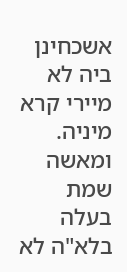אשכחינן ביה לא מיירי קרא מיניה. ומאשה שמת בעלה בלא"ה לא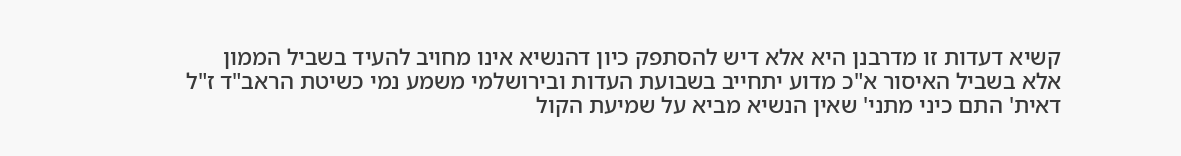קשיא דעדות זו מדרבנן היא אלא דיש להסתפק כיון דהנשיא אינו מחויב להעיד בשביל הממון אלא בשביל האיסור א"כ מדוע יתחייב בשבועת העדות ובירושלמי משמע נמי כשיטת הראב"ד ז"ל דאית' התם כיני מתני' שאין הנשיא מביא על שמיעת הקול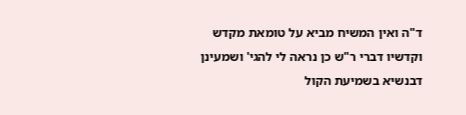ד"ה ואין המשיח מביא על טומאת מקדש וקדשיו דברי ר"ש כן נראה לי להגי' ושמעינן דבנשיא בשמיעת הקול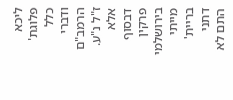ליכא פלוגת' כלל ודברי הרמב"ם ז"ל נ"ע. אלא דבסוף פרקין בירושלמי מייתי בריית' דתני התם לא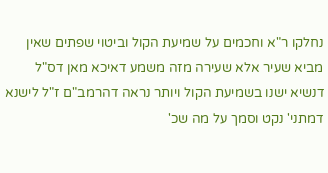נחלקו ר"א וחכמים על שמיעת הקול וביטוי שפתים שאין מביא שעיר אלא שעירה מזה משמע דאיכא מאן דס"ל דנשיא ישנו בשמיעת הקול ויותר נראה דהרמב"ם ז"ל לישנא דמתני' נקט וסמך על מה שכ'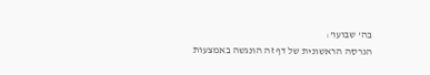בה' שבועו':
הגרסה הראשונית של דף זה הונגשה באמצעות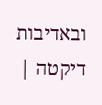ובאדיבות דיקטה |